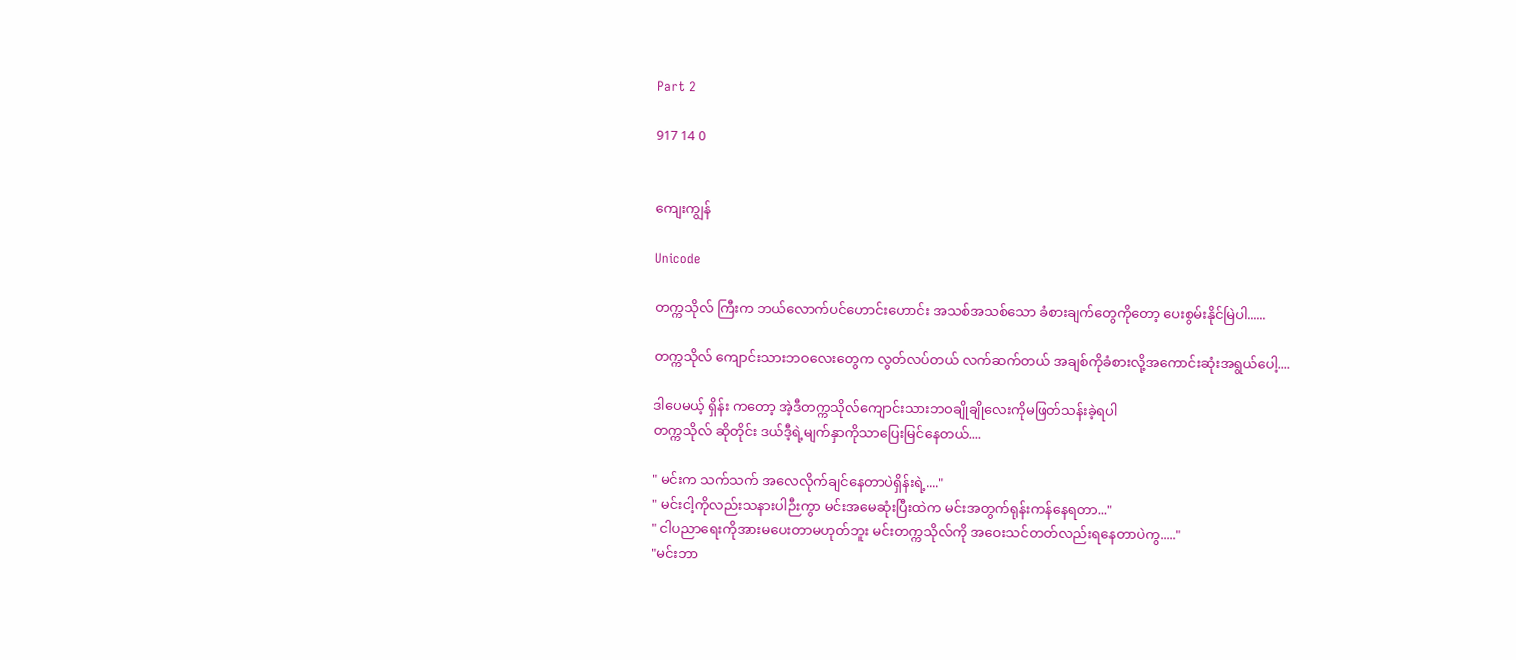Part 2

917 14 0


ကျေးကျွန်

Unicode

တက္ကသိုလ် ကြီးက ဘယ်လောက်ပင်ဟောင်းဟောင်း အသစ်အသစ်သော ခံစားချက်တွေကိုတော့ ပေးစွမ်းနိုင်မြဲပါ......

တက္ကသိုလ် ကျောင်းသားဘဝလေးတွေက လွတ်လပ်တယ် လက်ဆက်တယ် အချစ်ကိုခံစားလို့အကောင်းဆုံးအရွယ်ပေါ့....

ဒါပေမယ့် ရှိန်း ကတော့ အဲ့ဒီတက္ကသိုလ်ကျောင်းသားဘဝချိုချိုလေးကိုမဖြတ်သန်းခဲ့ရပါ
တက္ကသိုလ် ဆိုတိုင်း ဒယ်ဒီ့ရဲ့မျက်နှာကိုသာပြေးမြင်နေတယ်....

" မင်းက သက်သက် အလေလိုက်ချင်နေတာပဲရှိန်းရဲ့...."
" မင်းငါ့ကိုလည်းသနားပါဉီးကွာ မင်းအမေဆုံးပြီးထဲက မင်းအတွက်ရုန်းကန်နေရတာ..."
" ငါပညာရေးကိုအားမပေးတာမဟုတ်ဘူး မင်းတက္ကသိုလ်ကို အဝေးသင်တတ်လည်းရနေတာပဲကွ....."
"မင်းဘာ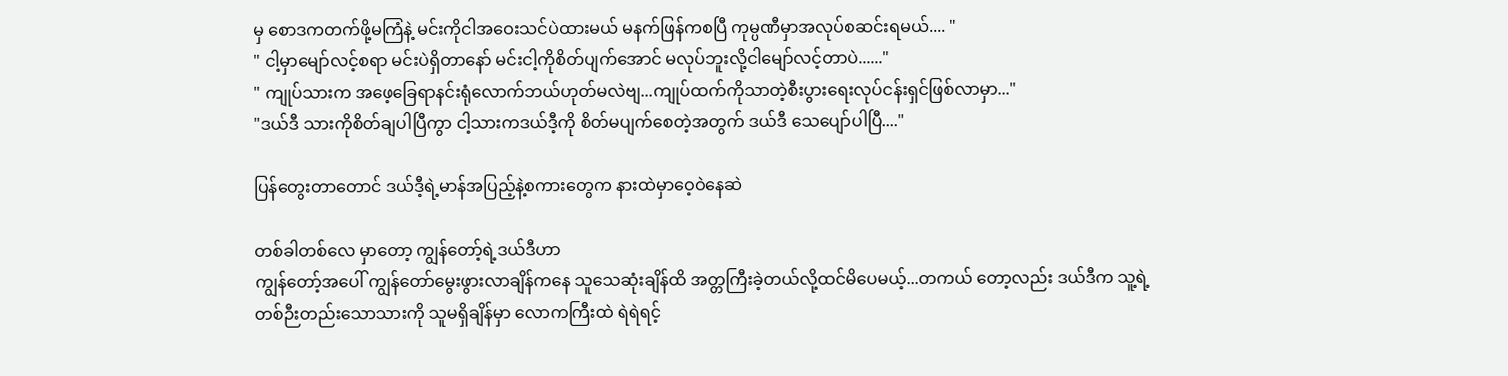မှ စောဒကတက်ဖို့မကြံနဲ့ မင်းကိုငါအဝေးသင်ပဲထားမယ် မနက်ဖြန်ကစပြီ ကုမ္ပဏီမှာအလုပ်စဆင်းရမယ်.... "
" ငါ့မှာမျော်လင့်စရာ မင်းပဲရှိတာနော် မင်းငါ့ကိုစိတ်ပျက်အောင် မလုပ်ဘူးလို့ငါမျော်လင့်တာပဲ......"
" ကျုပ်သားက အဖေ့ခြေရာနင်းရုံလောက်ဘယ်ဟုတ်မလဲဗျ...ကျုပ်ထက်ကိုသာတဲ့စီးပွားရေးလုပ်ငန်းရှင်ဖြစ်လာမှာ..."
"ဒယ်ဒီ သားကိုစိတ်ချပါပြီကွာ ငါ့သားကဒယ်ဒီ့ကို စိတ်မပျက်စေတဲ့အတွက် ဒယ်ဒီ သေပျော်ပါပြီ...."

ပြန်တွေးတာတောင် ဒယ်ဒီ့ရဲ့မာန်အပြည့်နဲ့စကားတွေက နားထဲမှာဝေ့ဝဲနေဆဲ

တစ်ခါတစ်လေ မှာတော့ ကျွန်တော့်ရဲ့ဒယ်ဒီဟာ
ကျွန်တော့်အပေါ် ကျွန်တော်မွေးဖွားလာချိန်ကနေ သူသေဆုံးချိန်ထိ အတ္တကြီးခဲ့တယ်လို့ထင်မိပေမယ့်...တကယ် တော့လည်း ဒယ်ဒီက သူ့ရဲ့
တစ်ဉီးတည်းသောသားကို သူမရှိချိန်မှာ လောကကြီးထဲ ရဲရဲရင့်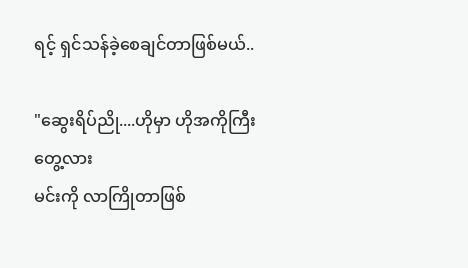ရင့် ရှင်သန်ခဲ့စေချင်တာဖြစ်မယ်..

"ဆွေးရိပ်ညို....ဟိုမှာ ဟိုအကိုကြီးတွေ့လား
မင်းကို လာကြိုတာဖြစ်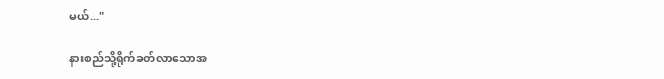မယ်..."

နားစည်သို့ရိုက်ခတ်လာသောအ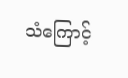သံကြောင့်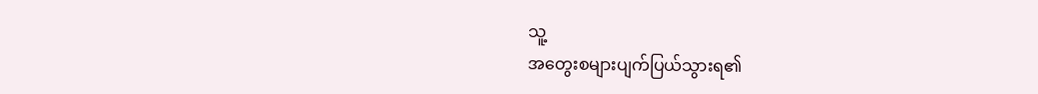သူ့
အတွေးစများပျက်ပြယ်သွားရ၏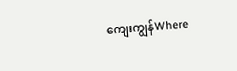ကျေးကျွန်Where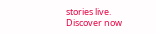stories live. Discover now